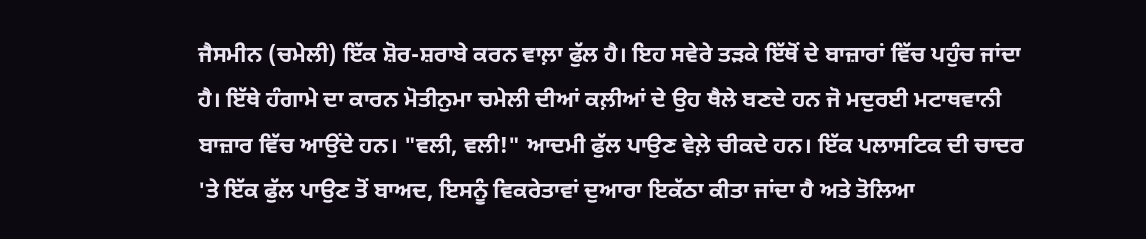ਜੈਸਮੀਨ (ਚਮੇਲੀ) ਇੱਕ ਸ਼ੋਰ-ਸ਼ਰਾਬੇ ਕਰਨ ਵਾਲ਼ਾ ਫੁੱਲ ਹੈ। ਇਹ ਸਵੇਰੇ ਤੜਕੇ ਇੱਥੋਂ ਦੇ ਬਾਜ਼ਾਰਾਂ ਵਿੱਚ ਪਹੁੰਚ ਜਾਂਦਾ ਹੈ। ਇੱਥੇ ਹੰਗਾਮੇ ਦਾ ਕਾਰਨ ਮੋਤੀਨੁਮਾ ਚਮੇਲੀ ਦੀਆਂ ਕਲ਼ੀਆਂ ਦੇ ਉਹ ਥੈਲੇ ਬਣਦੇ ਹਨ ਜੋ ਮਦੁਰਈ ਮਟਾਥਵਾਨੀ ਬਾਜ਼ਾਰ ਵਿੱਚ ਆਉਂਦੇ ਹਨ। "ਵਲੀ, ਵਲੀ!" ਆਦਮੀ ਫੁੱਲ ਪਾਉਣ ਵੇਲ਼ੇ ਚੀਕਦੇ ਹਨ। ਇੱਕ ਪਲਾਸਟਿਕ ਦੀ ਚਾਦਰ 'ਤੇ ਇੱਕ ਫੁੱਲ ਪਾਉਣ ਤੋਂ ਬਾਅਦ, ਇਸਨੂੰ ਵਿਕਰੇਤਾਵਾਂ ਦੁਆਰਾ ਇਕੱਠਾ ਕੀਤਾ ਜਾਂਦਾ ਹੈ ਅਤੇ ਤੋਲਿਆ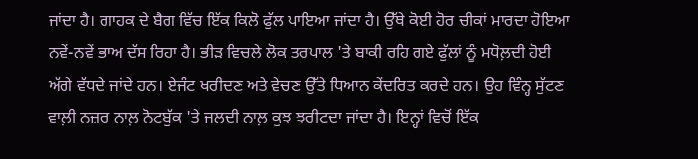ਜਾਂਦਾ ਹੈ। ਗਾਹਕ ਦੇ ਬੈਗ ਵਿੱਚ ਇੱਕ ਕਿਲੋ ਫੁੱਲ ਪਾਇਆ ਜਾਂਦਾ ਹੈ। ਉੱਥੇ ਕੋਈ ਹੋਰ ਚੀਕਾਂ ਮਾਰਦਾ ਹੋਇਆ ਨਵੇਂ-ਨਵੇਂ ਭਾਅ ਦੱਸ ਰਿਹਾ ਹੈ। ਭੀੜ ਵਿਚਲੇ ਲੋਕ ਤਰਪਾਲ 'ਤੇ ਬਾਕੀ ਰਹਿ ਗਏ ਫੁੱਲਾਂ ਨੂੰ ਮਧੋਲ਼ਦੀ ਹੋਈ ਅੱਗੇ ਵੱਧਦੇ ਜਾਂਦੇ ਹਨ। ਏਜੰਟ ਖਰੀਦਣ ਅਤੇ ਵੇਚਣ ਉੱਤੇ ਧਿਆਨ ਕੇਂਦਰਿਤ ਕਰਦੇ ਹਨ। ਉਹ ਵਿੰਨ੍ਹ ਸੁੱਟਣ ਵਾਲ਼ੀ ਨਜ਼ਰ ਨਾਲ਼ ਨੋਟਬੁੱਕ 'ਤੇ ਜਲਦੀ ਨਾਲ਼ ਕੁਝ ਝਰੀਟਦਾ ਜਾਂਦਾ ਹੈ। ਇਨ੍ਹਾਂ ਵਿਚੋਂ ਇੱਕ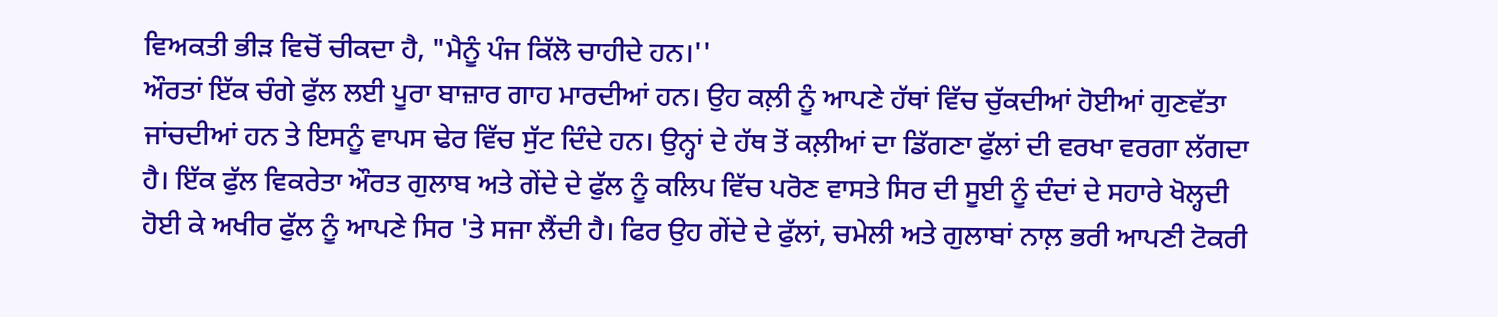ਵਿਅਕਤੀ ਭੀੜ ਵਿਚੋਂ ਚੀਕਦਾ ਹੈ, "ਮੈਨੂੰ ਪੰਜ ਕਿੱਲੋ ਚਾਹੀਦੇ ਹਨ।''
ਔਰਤਾਂ ਇੱਕ ਚੰਗੇ ਫੁੱਲ ਲਈ ਪੂਰਾ ਬਾਜ਼ਾਰ ਗਾਹ ਮਾਰਦੀਆਂ ਹਨ। ਉਹ ਕਲ਼ੀ ਨੂੰ ਆਪਣੇ ਹੱਥਾਂ ਵਿੱਚ ਚੁੱਕਦੀਆਂ ਹੋਈਆਂ ਗੁਣਵੱਤਾ ਜਾਂਚਦੀਆਂ ਹਨ ਤੇ ਇਸਨੂੰ ਵਾਪਸ ਢੇਰ ਵਿੱਚ ਸੁੱਟ ਦਿੰਦੇ ਹਨ। ਉਨ੍ਹਾਂ ਦੇ ਹੱਥ ਤੋਂ ਕਲ਼ੀਆਂ ਦਾ ਡਿੱਗਣਾ ਫੁੱਲਾਂ ਦੀ ਵਰਖਾ ਵਰਗਾ ਲੱਗਦਾ ਹੈ। ਇੱਕ ਫੁੱਲ ਵਿਕਰੇਤਾ ਔਰਤ ਗੁਲਾਬ ਅਤੇ ਗੇਂਦੇ ਦੇ ਫੁੱਲ ਨੂੰ ਕਲਿਪ ਵਿੱਚ ਪਰੋਣ ਵਾਸਤੇ ਸਿਰ ਦੀ ਸੂਈ ਨੂੰ ਦੰਦਾਂ ਦੇ ਸਹਾਰੇ ਖੋਲ੍ਹਦੀ ਹੋਈ ਕੇ ਅਖੀਰ ਫੁੱਲ ਨੂੰ ਆਪਣੇ ਸਿਰ 'ਤੇ ਸਜਾ ਲੈਂਦੀ ਹੈ। ਫਿਰ ਉਹ ਗੇਂਦੇ ਦੇ ਫੁੱਲਾਂ, ਚਮੇਲੀ ਅਤੇ ਗੁਲਾਬਾਂ ਨਾਲ਼ ਭਰੀ ਆਪਣੀ ਟੋਕਰੀ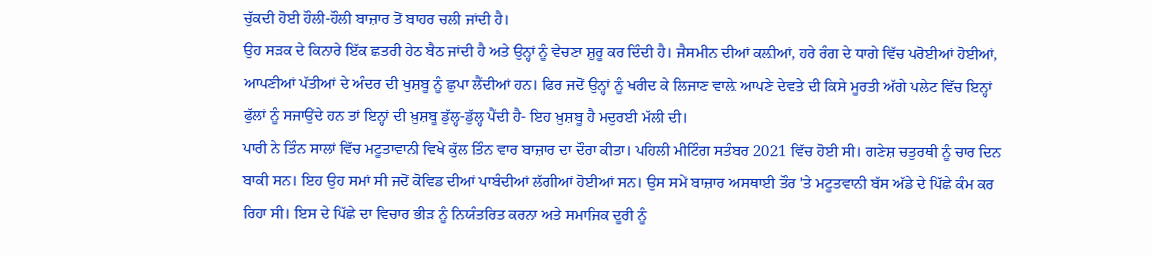ਚੁੱਕਦੀ ਹੋਈ ਹੌਲੀ-ਹੌਲੀ ਬਾਜ਼ਾਰ ਤੋਂ ਬਾਹਰ ਚਲੀ ਜਾਂਦੀ ਹੈ।
ਉਹ ਸੜਕ ਦੇ ਕਿਨਾਰੇ ਇੱਕ ਛਤਰੀ ਹੇਠ ਬੈਠ ਜਾਂਦੀ ਹੈ ਅਤੇ ਉਨ੍ਹਾਂ ਨੂੰ ਵੇਚਣਾ ਸ਼ੁਰੂ ਕਰ ਦਿੰਦੀ ਹੈ। ਜੈਸਮੀਨ ਦੀਆਂ ਕਲ਼ੀਆਂ, ਹਰੇ ਰੰਗ ਦੇ ਧਾਗੇ ਵਿੱਚ ਪਰੋਈਆਂ ਹੋਈਆਂ, ਆਪਣੀਆਂ ਪੱਤੀਆਂ ਦੇ ਅੰਦਰ ਦੀ ਖੁਸ਼ਬੂ ਨੂੰ ਛੁਪਾ ਲੈਂਦੀਆਂ ਹਨ। ਫਿਰ ਜਦੋਂ ਉਨ੍ਹਾਂ ਨੂੰ ਖਰੀਦ ਕੇ ਲਿਜਾਣ ਵਾਲ਼ੇ ਆਪਣੇ ਦੇਵਤੇ ਦੀ ਕਿਸੇ ਮੂਰਤੀ ਅੱਗੇ ਪਲੇਟ ਵਿੱਚ ਇਨ੍ਹਾਂ ਫੁੱਲਾਂ ਨੂੰ ਸਜਾਉਂਦੇ ਹਨ ਤਾਂ ਇਨ੍ਹਾਂ ਦੀ ਖ਼ੁਸ਼ਬੂ ਡੁੱਲ੍ਹ-ਡੁੱਲ੍ਹ ਪੈਂਦੀ ਹੈ- ਇਹ ਖ਼ੁਸ਼ਬੂ ਹੈ ਮਦੁਰਈ ਮੱਲੀ ਦੀ।
ਪਾਰੀ ਨੇ ਤਿੰਨ ਸਾਲਾਂ ਵਿੱਚ ਮਟੂਤਾਵਾਨੀ ਵਿਖੇ ਕੁੱਲ ਤਿੰਨ ਵਾਰ ਬਾਜ਼ਾਰ ਦਾ ਦੌਰਾ ਕੀਤਾ। ਪਹਿਲੀ ਮੀਟਿੰਗ ਸਤੰਬਰ 2021 ਵਿੱਚ ਹੋਈ ਸੀ। ਗਣੇਸ਼ ਚਤੁਰਥੀ ਨੂੰ ਚਾਰ ਦਿਨ ਬਾਕੀ ਸਨ। ਇਹ ਉਹ ਸਮਾਂ ਸੀ ਜਦੋਂ ਕੋਵਿਡ ਦੀਆਂ ਪਾਬੰਦੀਆਂ ਲੱਗੀਆਂ ਹੋਈਆਂ ਸਨ। ਉਸ ਸਮੇਂ ਬਾਜ਼ਾਰ ਅਸਥਾਈ ਤੌਰ 'ਤੇ ਮਟੂਤਵਾਨੀ ਬੱਸ ਅੱਡੇ ਦੇ ਪਿੱਛੇ ਕੰਮ ਕਰ ਰਿਹਾ ਸੀ। ਇਸ ਦੇ ਪਿੱਛੇ ਦਾ ਵਿਚਾਰ ਭੀੜ ਨੂੰ ਨਿਯੰਤਰਿਤ ਕਰਨਾ ਅਤੇ ਸਮਾਜਿਕ ਦੂਰੀ ਨੂੰ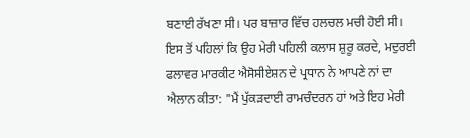ਬਣਾਈ ਰੱਖਣਾ ਸੀ। ਪਰ ਬਾਜ਼ਾਰ ਵਿੱਚ ਹਲਚਲ ਮਚੀ ਹੋਈ ਸੀ।
ਇਸ ਤੋਂ ਪਹਿਲਾਂ ਕਿ ਉਹ ਮੇਰੀ ਪਹਿਲੀ ਕਲਾਸ ਸ਼ੁਰੂ ਕਰਦੇ, ਮਦੁਰਈ ਫਲਾਵਰ ਮਾਰਕੀਟ ਐਸੋਸੀਏਸ਼ਨ ਦੇ ਪ੍ਰਧਾਨ ਨੇ ਆਪਣੇ ਨਾਂ ਦਾ ਐਲਾਨ ਕੀਤਾ: "ਮੈਂ ਪੁੱਕੜਦਾਈ ਰਾਮਚੰਦਰਨ ਹਾਂ ਅਤੇ ਇਹ ਮੇਰੀ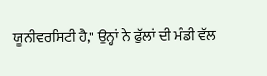ਯੂਨੀਵਰਸਿਟੀ ਹੈ," ਉਨ੍ਹਾਂ ਨੇ ਫੁੱਲਾਂ ਦੀ ਮੰਡੀ ਵੱਲ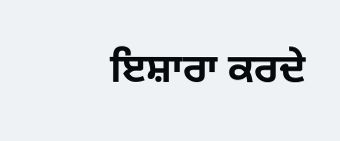ਇਸ਼ਾਰਾ ਕਰਦੇ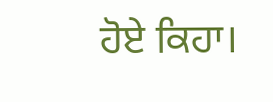ਹੋਏ ਕਿਹਾ।